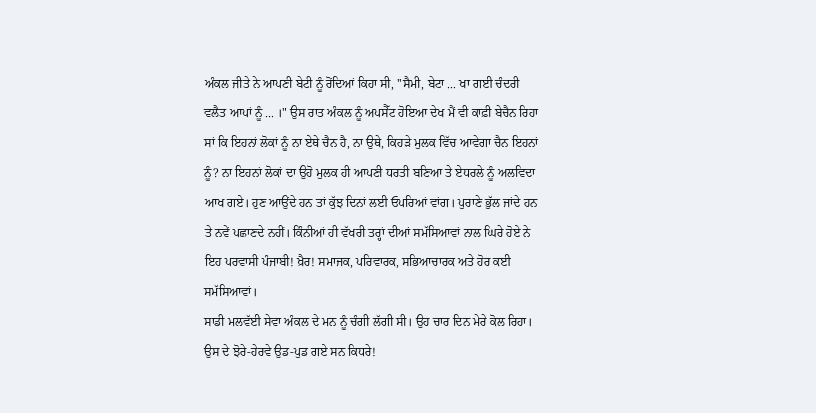ਅੰਕਲ ਜੀਤੇ ਨੇ ਆਪਣੀ ਬੇਟੀ ਨੂੰ ਰੋਂਦਿਆਂ ਕਿਹਾ ਸੀ, ''ਸੈਮੀ, ਬੇਟਾ ... ਖਾ ਗਈ ਚੰਦਰੀ ਵਲੈਤ ਆਪਾਂ ਨੂੰ ... ।" ਉਸ ਰਾਤ ਅੰਕਲ ਨੂੰ ਅਪਸੈੱਟ ਹੋਇਆ ਦੇਖ ਮੈਂ ਵੀ ਕਾਫ਼ੀ ਬੇਚੈਨ ਰਿਹਾ ਸਾਂ ਕਿ ਇਹਨਾਂ ਲੋਕਾਂ ਨੂੰ ਨਾ ਏਥੇ ਚੈਨ ਹੈ, ਨਾ ਉਥੇ, ਕਿਹੜੇ ਮੁਲਕ ਵਿੱਚ ਆਵੇਗਾ ਚੈਨ ਇਹਨਾਂ ਨੂੰ? ਨਾ ਇਹਨਾਂ ਲੋਕਾਂ ਦਾ ਉਹੋ ਮੁਲਕ ਹੀ ਆਪਣੀ ਧਰਤੀ ਬਣਿਆ ਤੇ ਏਧਰਲੇ ਨੂੰ ਅਲਵਿਦਾ ਆਖ ਗਏ। ਹੁਣ ਆਉਂਦੇ ਹਨ ਤਾਂ ਕੁੱਝ ਦਿਨਾਂ ਲਈ ਓਪਰਿਆਂ ਵਾਂਗ। ਪੁਰਾਣੇ ਭੁੱਲ ਜਾਂਦੇ ਹਨ ਤੇ ਨਵੇਂ ਪਛਾਣਦੇ ਨਹੀਂ। ਕਿੰਨੀਆਂ ਹੀ ਵੱਖਰੀ ਤਰ੍ਹਾਂ ਦੀਆਂ ਸਮੱਸਿਆਵਾਂ ਨਾਲ ਘਿਰੇ ਹੋਏ ਨੇ ਇਹ ਪਰਵਾਸੀ ਪੰਜਾਬੀ! ਖ਼ੈਰ! ਸਮਾਜਕ, ਪਰਿਵਾਰਕ, ਸਭਿਆਚਾਰਕ ਅਤੇ ਹੋਰ ਕਈ ਸਮੱਸਿਆਵਾਂ।
ਸਾਡੀ ਮਲਵੱਈ ਸੇਵਾ ਅੰਕਲ ਦੇ ਮਨ ਨੂੰ ਚੰਗੀ ਲੱਗੀ ਸੀ। ਉਹ ਚਾਰ ਦਿਨ ਮੇਰੇ ਕੋਲ ਰਿਹਾ। ਉਸ ਦੇ ਝੋਰੇ-ਹੇਰਵੇ ਉਡ-ਪੁਡ ਗਏ ਸਨ ਕਿਧਰੇ!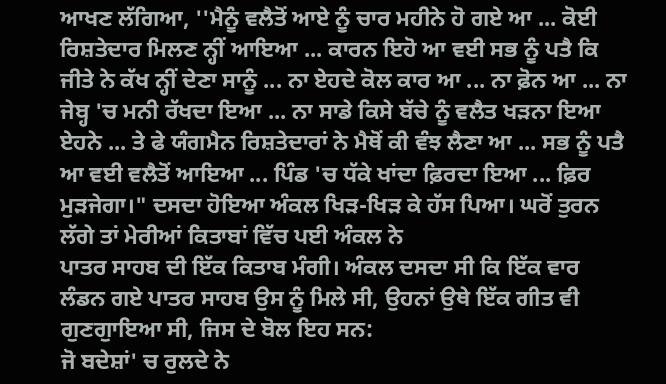ਆਖਣ ਲੱਗਿਆ, ''ਮੈਨੂੰ ਵਲੈਤੋਂ ਆਏ ਨੂੰ ਚਾਰ ਮਹੀਨੇ ਹੋ ਗਏ ਆ ... ਕੋਈ ਰਿਸ਼ਤੇਦਾਰ ਮਿਲਣ ਨ੍ਹੀਂ ਆਇਆ ... ਕਾਰਨ ਇਹੋ ਆ ਵਈ ਸਭ ਨੂੰ ਪਤੈ ਕਿ ਜੀਤੇ ਨੇ ਕੱਖ ਨ੍ਹੀਂ ਦੇਣਾ ਸਾਨੂੰ ... ਨਾ ਏਹਦੇ ਕੋਲ ਕਾਰ ਆ ... ਨਾ ਫ਼ੋਨ ਆ ... ਨਾ ਜੇਬ੍ਹ 'ਚ ਮਨੀ ਰੱਖਦਾ ਇਆ ... ਨਾ ਸਾਡੇ ਕਿਸੇ ਬੱਚੇ ਨੂੰ ਵਲੈਤ ਖੜਨਾ ਇਆ ਏਹਨੇ ... ਤੇ ਫੇ ਯੰਗਮੈਨ ਰਿਸ਼ਤੇਦਾਰਾਂ ਨੇ ਮੈਥੋਂ ਕੀ ਵੰਝ ਲੈਣਾ ਆ ... ਸਭ ਨੂੰ ਪਤੈ ਆ ਵਈ ਵਲੈਤੋਂ ਆਇਆ ... ਪਿੰਡ 'ਚ ਧੱਕੇ ਖਾਂਦਾ ਫ਼ਿਰਦਾ ਇਆ ... ਫ਼ਿਰ ਮੁੜਜੇਗਾ।" ਦਸਦਾ ਹੋਇਆ ਅੰਕਲ ਖਿੜ-ਖਿੜ ਕੇ ਹੱਸ ਪਿਆ। ਘਰੋਂ ਤੁਰਨ ਲੱਗੇ ਤਾਂ ਮੇਰੀਆਂ ਕਿਤਾਬਾਂ ਵਿੱਚ ਪਈ ਅੰਕਲ ਨੇ
ਪਾਤਰ ਸਾਹਬ ਦੀ ਇੱਕ ਕਿਤਾਬ ਮੰਗੀ। ਅੰਕਲ ਦਸਦਾ ਸੀ ਕਿ ਇੱਕ ਵਾਰ ਲੰਡਨ ਗਏ ਪਾਤਰ ਸਾਹਬ ਉਸ ਨੂੰ ਮਿਲੇ ਸੀ, ਉਹਨਾਂ ਉਥੇ ਇੱਕ ਗੀਤ ਵੀ ਗੁਣਗੁਾਇਆ ਸੀ, ਜਿਸ ਦੇ ਬੋਲ ਇਹ ਸਨ:
ਜੋ ਬਦੇਸ਼ਾਂ' ਚ ਰੁਲਦੇ ਨੇ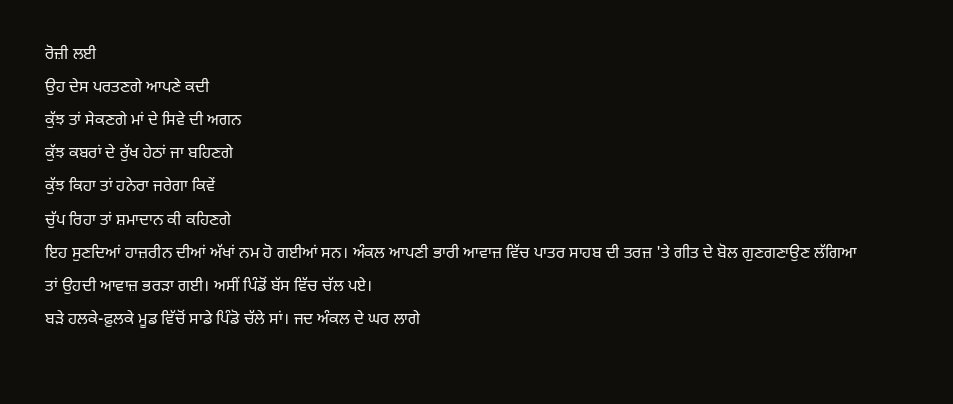ਰੋਜ਼ੀ ਲਈ
ਉਹ ਦੇਸ ਪਰਤਣਗੇ ਆਪਣੇ ਕਦੀ
ਕੁੱਝ ਤਾਂ ਸੇਕਣਗੇ ਮਾਂ ਦੇ ਸਿਵੇ ਦੀ ਅਗਨ
ਕੁੱਝ ਕਬਰਾਂ ਦੇ ਰੁੱਖ ਹੇਠਾਂ ਜਾ ਬਹਿਣਗੇ
ਕੁੱਝ ਕਿਹਾ ਤਾਂ ਹਨੇਰਾ ਜਰੇਗਾ ਕਿਵੇਂ
ਚੁੱਪ ਰਿਹਾ ਤਾਂ ਸ਼ਮਾਦਾਨ ਕੀ ਕਹਿਣਗੇ
ਇਹ ਸੁਣਦਿਆਂ ਹਾਜ਼ਰੀਨ ਦੀਆਂ ਅੱਖਾਂ ਨਮ ਹੋ ਗਈਆਂ ਸਨ। ਅੰਕਲ ਆਪਣੀ ਭਾਰੀ ਆਵਾਜ਼ ਵਿੱਚ ਪਾਤਰ ਸਾਹਬ ਦੀ ਤਰਜ਼ 'ਤੇ ਗੀਤ ਦੇ ਬੋਲ ਗੁਣਗਣਾਉਣ ਲੱਗਿਆ ਤਾਂ ਉਹਦੀ ਆਵਾਜ਼ ਭਰੜਾ ਗਈ। ਅਸੀਂ ਪਿੰਡੋਂ ਬੱਸ ਵਿੱਚ ਚੱਲ ਪਏ।
ਬੜੇ ਹਲਕੇ-ਫ਼ੁਲਕੇ ਮੂਡ ਵਿੱਚੋਂ ਸਾਡੇ ਪਿੰਡੋ ਚੱਲੇ ਸਾਂ। ਜਦ ਅੰਕਲ ਦੇ ਘਰ ਲਾਗੇ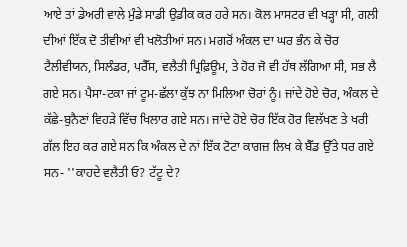ਆਏ ਤਾਂ ਡੇਅਰੀ ਵਾਲੇ ਮੁੰਡੇ ਸਾਡੀ ਉਡੀਕ ਕਰ ਹਰੇ ਸਨ। ਕੋਲ ਮਾਸਟਰ ਵੀ ਖੜ੍ਹਾ ਸੀ, ਗਲੀ ਦੀਆਂ ਇੱਕ ਦੋ ਤੀਵੀਆਂ ਵੀ ਖਲੋਤੀਆਂ ਸਨ। ਮਗਰੋਂ ਅੰਕਲ ਦਾ ਘਰ ਭੰਨ ਕੇ ਚੋਰ ਟੈਲੀਵੀਯਨ, ਸਿਲੰਡਰ, ਪਰੈੱਸ, ਵਲੈਤੀ ਪ੍ਰਿਫ਼ਿਊਮ, ਤੇ ਹੋਰ ਜੋ ਵੀ ਹੱਥ ਲੱਗਿਆ ਸੀ, ਸਭ ਲੈ ਗਏ ਸਨ। ਪੈਸਾ-ਟਕਾ ਜਾਂ ਟੂਮ-ਛੱਲਾ ਕੁੱਝ ਨਾ ਮਿਲਿਆ ਚੋਰਾਂ ਨੂੰ। ਜਾਂਦੇ ਹੋਏ ਚੋਰ, ਅੰਕਲ ਦੇ ਕੱਛੇ-ਬੁਨੈਣਾਂ ਵਿਹੜੇ ਵਿੱਚ ਖਿਲਾਰ ਗਏ ਸਨ। ਜਾਂਦੇ ਹੋਏ ਚੋਰ ਇੱਕ ਹੋਰ ਵਿਲੱਖਣ ਤੇ ਖਰੀ ਗੱਲ ਇਹ ਕਰ ਗਏ ਸਨ ਕਿ ਅੰਕਲ ਦੇ ਨਾਂ ਇੱਕ ਟੋਟਾ ਕਾਗਜ਼ ਲਿਖ ਕੇ ਬੈੱਡ ਉੱਤੇ ਧਰ ਗਏ ਸਨ- ''ਕਾਹਦੇ ਵਲੈਤੀ ਓ? ਟੱਟੂ ਦੇ?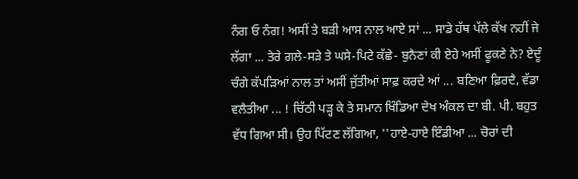ਨੰਗ ਓ ਨੰਗ! ਅਸੀਂ ਤੇ ਬੜੀ ਆਸ ਨਾਲ ਆਏ ਸਾਂ ... ਸਾਡੇ ਹੱਥ ਪੱਲੇ ਕੱਖ ਨਹੀਂ ਜੇ ਲੱਗਾ ... ਤੇਰੇ ਗਲੇ-ਸੜੇ ਤੇ ਘਸੇ-ਪਿਟੇ ਕੱਛੇ- ਬੁਨੈਣਾਂ ਕੀ ਏਹੇ ਅਸੀਂ ਫੂਕਣੇ ਨੇ? ਏਦੂੰ ਚੰਗੇ ਕੱਪੜਿਆਂ ਨਾਲ ਤਾਂ ਅਸੀਂ ਜੁੱਤੀਆਂ ਸਾਫ਼ ਕਰਦੇ ਆਂ ... ਬਣਿਆ ਫ਼ਿਰਦੈ, ਵੱਡਾ ਵਲੈਤੀਆ ... ! ਚਿੱਠੀ ਪੜ੍ਹ ਕੇ ਤੇ ਸਮਾਨ ਖਿੰਡਿਆ ਦੇਖ ਅੰਕਲ ਦਾ ਬੀ. ਪੀ. ਬਹੁਤ ਵੱਧ ਗਿਆ ਸੀ। ਉਹ ਪਿੱਟਣ ਲੱਗਿਆ, ''ਹਾਏ-ਹਾਏ ਇੰਡੀਆ ... ਚੋਰਾਂ ਦੀ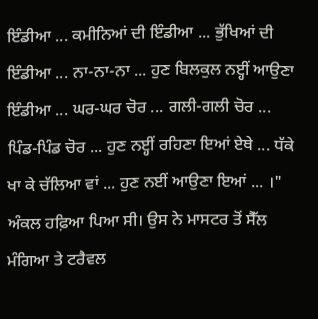ਇੰਡੀਆ ... ਕਮੀਨਿਆਂ ਦੀ ਇੰਡੀਆ ... ਭੁੱਖਿਆਂ ਦੀ ਇੰਡੀਆ ... ਨਾ-ਨਾ-ਨਾ ... ਹੁਣ ਬਿਲਕੁਲ ਨੲ੍ਹੀਂ ਆਉਣਾ ਇੰਡੀਆ ... ਘਰ-ਘਰ ਚੋਰ ... ਗਲੀ-ਗਲੀ ਚੋਰ ... ਪਿੰਡ-ਪਿੰਡ ਚੋਰ ... ਹੁਣ ਨੲ੍ਹੀਂ ਰਹਿਣਾ ਇਆਂ ਏਥੇ ... ਧੱਕੇ ਖਾ ਕੇ ਚੱਲਿਆ ਵਾਂ ... ਹੁਣ ਨਈਂ ਆਉਣਾ ਇਆਂ ... ।"
ਅੰਕਲ ਹਫ਼ਿਆ ਪਿਆ ਸੀ। ਉਸ ਨੇ ਮਾਸਟਰ ਤੋਂ ਸੈੱਲ ਮੰਗਿਆ ਤੇ ਟਰੈਵਲ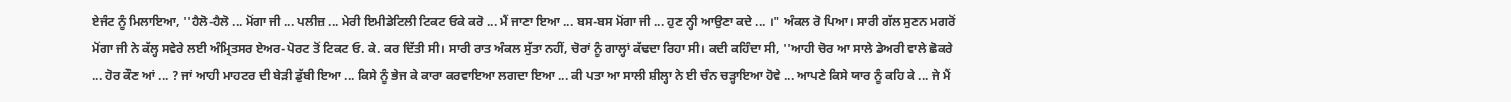ਏਜੰਟ ਨੂੰ ਮਿਲਾਇਆ, ''ਹੈਲੋ-ਹੈਲੋ ... ਮੋਂਗਾ ਜੀ ... ਪਲੀਜ਼ ... ਮੇਰੀ ਇਮੀਡੇਟਿਲੀ ਟਿਕਟ ਓਕੇ ਕਰੋ ... ਮੈਂ ਜਾਣਾ ਇਆ ... ਬਸ-ਬਸ ਮੋਂਗਾ ਜੀ ... ਹੁਣ ਨ੍ਹੀ ਆਉਣਾ ਕਦੇ ... ।" ਅੰਕਲ ਰੋ ਪਿਆ। ਸਾਰੀ ਗੱਲ ਸੁਣਨ ਮਗਰੋਂ ਮੋਂਗਾ ਜੀ ਨੇ ਕੱਲ੍ਹ ਸਵੇਰੇ ਲਈ ਅੰਮ੍ਰਿਤਸਰ ਏਅਰ-ਪੋਰਟ ਤੋਂ ਟਿਕਟ ਓ. ਕੇ. ਕਰ ਦਿੱਤੀ ਸੀ। ਸਾਰੀ ਰਾਤ ਅੰਕਲ ਸੁੱਤਾ ਨਹੀਂ, ਚੋਰਾਂ ਨੂੰ ਗਾਲ੍ਹਾਂ ਕੱਢਦਾ ਰਿਹਾ ਸੀ। ਕਦੀ ਕਹਿੰਦਾ ਸੀ, ''ਆਹੀ ਚੋਰ ਆ ਸਾਲੇ ਡੇਅਰੀ ਵਾਲੇ ਛੋਕਰੇ ... ਹੋਰ ਕੌਣ ਆਂ ... ? ਜਾਂ ਆਹੀ ਮਾਹਟਰ ਦੀ ਬੇੜੀ ਡੁੱਬੀ ਇਆ ... ਕਿਸੇ ਨੂੰ ਭੇਜ ਕੇ ਕਾਰਾ ਕਰਵਾਇਆ ਲਗਦਾ ਇਆ ... ਕੀ ਪਤਾ ਆ ਸਾਲੀ ਸ਼ੀਲ੍ਹਾ ਨੇ ਈ ਚੰਨ ਚੜ੍ਹਾਇਆ ਹੋਵੇ ... ਆਪਣੇ ਕਿਸੇ ਯਾਰ ਨੂੰ ਕਹਿ ਕੇ ... ਜੇ ਮੈਂ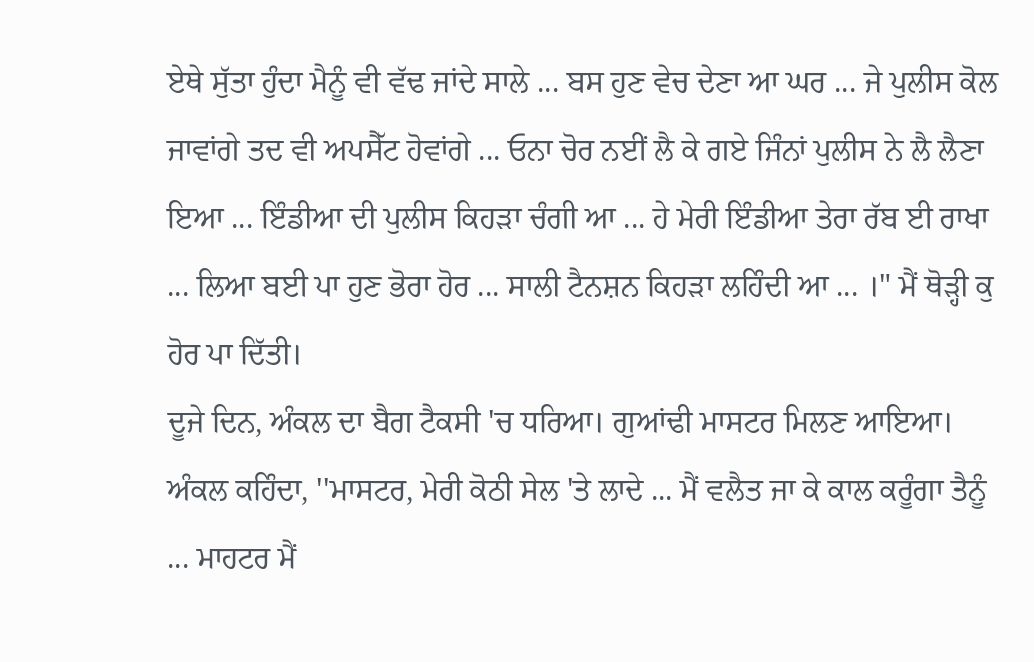ਏਥੇ ਸੁੱਤਾ ਹੁੰਦਾ ਮੈਨੂੰ ਵੀ ਵੱਢ ਜਾਂਦੇ ਸਾਲੇ ... ਬਸ ਹੁਣ ਵੇਚ ਦੇਣਾ ਆ ਘਰ ... ਜੇ ਪੁਲੀਸ ਕੋਲ ਜਾਵਾਂਗੇ ਤਦ ਵੀ ਅਪਸੈੱਟ ਹੋਵਾਂਗੇ ... ਓਨਾ ਚੋਰ ਨਈਂ ਲੈ ਕੇ ਗਏ ਜਿੰਨਾਂ ਪੁਲੀਸ ਨੇ ਲੈ ਲੈਣਾ ਇਆ ... ਇੰਡੀਆ ਦੀ ਪੁਲੀਸ ਕਿਹੜਾ ਚੰਗੀ ਆ ... ਹੇ ਮੇਰੀ ਇੰਡੀਆ ਤੇਰਾ ਰੱਬ ਈ ਰਾਖਾ ... ਲਿਆ ਬਈ ਪਾ ਹੁਣ ਭੋਰਾ ਹੋਰ ... ਸਾਲੀ ਟੈਨਸ਼ਨ ਕਿਹੜਾ ਲਹਿੰਦੀ ਆ ... ।" ਮੈਂ ਥੋੜ੍ਹੀ ਕੁ ਹੋਰ ਪਾ ਦਿੱਤੀ।
ਦੂਜੇ ਦਿਨ, ਅੰਕਲ ਦਾ ਬੈਗ ਟੈਕਸੀ 'ਚ ਧਰਿਆ। ਗੁਆਂਢੀ ਮਾਸਟਰ ਮਿਲਣ ਆਇਆ। ਅੰਕਲ ਕਹਿੰਦਾ, ''ਮਾਸਟਰ, ਮੇਰੀ ਕੋਠੀ ਸੇਲ 'ਤੇ ਲਾਦੇ ... ਮੈਂ ਵਲੈਤ ਜਾ ਕੇ ਕਾਲ ਕਰੂੰਗਾ ਤੈਨੂੰ ... ਮਾਹਟਰ ਮੈਂ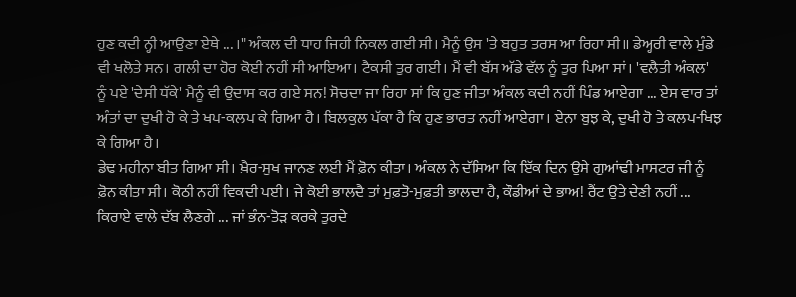ਹੁਣ ਕਦੀ ਨ੍ਹੀ ਆਉਣਾ ਏਥੇ ... ।" ਅੰਕਲ ਦੀ ਧਾਹ ਜਿਹੀ ਨਿਕਲ ਗਈ ਸੀ। ਮੈਨੂੰ ਉਸ 'ਤੇ ਬਹੁਤ ਤਰਸ ਆ ਰਿਹਾ ਸੀ॥ ਡੇਅ੍ਹਰੀ ਵਾਲੇ ਮੁੰਡੇ ਵੀ ਖਲੋਤੇ ਸਨ। ਗਲੀ ਦਾ ਹੋਰ ਕੋਈ ਨਹੀਂ ਸੀ ਆਇਆ। ਟੈਕਸੀ ਤੁਰ ਗਈ। ਮੈਂ ਵੀ ਬੱਸ ਅੱਡੇ ਵੱਲ ਨੂੰ ਤੁਰ ਪਿਆ ਸਾਂ। 'ਵਲੈਤੀ ਅੰਕਲ' ਨੂੰ ਪਏ 'ਦੇਸੀ ਧੱਕੇ' ਮੈਨੂੰ ਵੀ ਉਦਾਸ ਕਰ ਗਏ ਸਨ! ਸੋਚਦਾ ਜਾ ਰਿਹਾ ਸਾਂ ਕਿ ਹੁਣ ਜੀਤਾ ਅੰਕਲ ਕਦੀ ਨਹੀਂ ਪਿੰਡ ਆਏਗਾ ... ਏਸ ਵਾਰ ਤਾਂ ਅੰਤਾਂ ਦਾ ਦੁਖੀ ਹੋ ਕੇ ਤੇ ਖਪ-ਕਲਪ ਕੇ ਗਿਆ ਹੈ। ਬਿਲਕੁਲ ਪੱਕਾ ਹੈ ਕਿ ਹੁਣ ਭਾਰਤ ਨਹੀਂ ਆਏਗਾ। ਏਨਾ ਬੁਝ ਕੇ, ਦੁਖੀ ਹੋ ਤੇ ਕਲਪ-ਖਿਝ ਕੇ ਗਿਆ ਹੈ।
ਡੇਢ ਮਹੀਨਾ ਬੀਤ ਗਿਆ ਸੀ। ਖ਼ੈਰ-ਸੁਖ ਜਾਨਣ ਲਈ ਮੈਂ ਫ਼ੋਨ ਕੀਤਾ। ਅੰਕਲ ਨੇ ਦੱਸਿਆ ਕਿ ਇੱਕ ਦਿਨ ਉਸੇ ਗੁਆਂਢੀ ਮਾਸਟਰ ਜੀ ਨੂੰ ਫ਼ੋਨ ਕੀਤਾ ਸੀ। ਕੋਠੀ ਨਹੀਂ ਵਿਕਦੀ ਪਈ। ਜੇ ਕੋਈ ਭਾਲਦੈ ਤਾਂ ਮੁਫ਼ਤੋ-ਮੁਫ਼ਤੀ ਭਾਲਦਾ ਹੈ, ਕੌਡੀਆਂ ਦੇ ਭਾਅ! ਰੈਂਟ ਉਤੇ ਦੇਣੀ ਨਹੀਂ ... ਕਿਰਾਏ ਵਾਲੇ ਦੱਬ ਲੈਣਗੇ ... ਜਾਂ ਭੰਨ-ਤੋੜ ਕਰਕੇ ਤੁਰਦੇ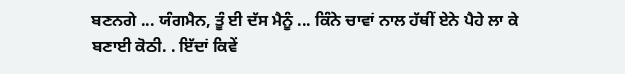ਬਣਨਗੇ ... ਯੰਗਮੈਨ, ਤੂੰ ਈ ਦੱਸ ਮੈਨੂੰ ... ਕਿੰਨੇ ਚਾਵਾਂ ਨਾਲ ਹੱਥੀਂ ਏਨੇ ਪੈਹੇ ਲਾ ਕੇ ਬਣਾਈ ਕੋਠੀ. . ਇੱਦਾਂ ਕਿਵੇਂ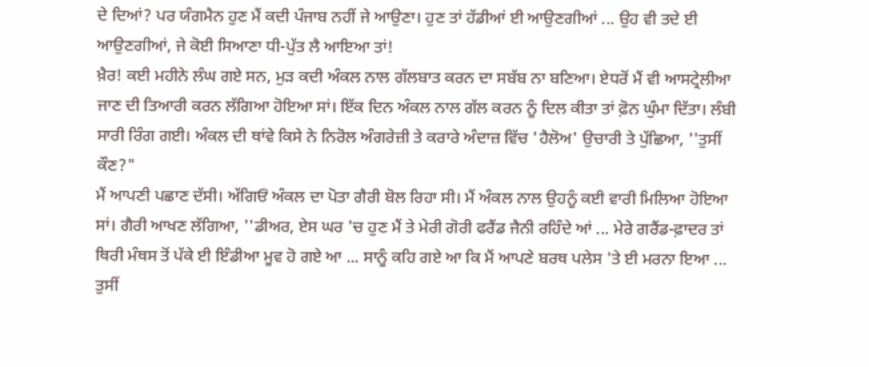ਦੇ ਦਿਆਂ? ਪਰ ਯੰਗਮੈਨ ਹੁਣ ਮੈਂ ਕਦੀ ਪੰਜਾਬ ਨਹੀਂ ਜੇ ਆਉਣਾ। ਹੁਣ ਤਾਂ ਹੱਡੀਆਂ ਈ ਆਉਣਗੀਆਂ ... ਉਹ ਵੀ ਤਦੇ ਈ ਆਉਣਗੀਆਂ, ਜੇ ਕੋਈ ਸਿਆਣਾ ਧੀ-ਪੁੱਤ ਲੈ ਆਇਆ ਤਾਂ!
ਖ਼ੈਰ! ਕਈ ਮਹੀਨੇ ਲੰਘ ਗਏ ਸਨ, ਮੁੜ ਕਦੀ ਅੰਕਲ ਨਾਲ ਗੱਲਬਾਤ ਕਰਨ ਦਾ ਸਬੱਬ ਨਾ ਬਣਿਆ। ਏਧਰੋਂ ਮੈਂ ਵੀ ਆਸਟ੍ਰੇਲੀਆ ਜਾਣ ਦੀ ਤਿਆਰੀ ਕਰਨ ਲੱਗਿਆ ਹੋਇਆ ਸਾਂ। ਇੱਕ ਦਿਨ ਅੰਕਲ ਨਾਲ ਗੱਲ ਕਰਨ ਨੂੰ ਦਿਲ ਕੀਤਾ ਤਾਂ ਫ਼ੋਨ ਘੁੰਮਾ ਦਿੱਤਾ। ਲੰਬੀ ਸਾਰੀ ਰਿੰਗ ਗਈ। ਅੰਕਲ ਦੀ ਥਾਂਵੇ ਕਿਸੇ ਨੇ ਨਿਰੋਲ ਅੰਗਰੇਜ਼ੀ ਤੇ ਕਰਾਰੇ ਅੰਦਾਜ਼ ਵਿੱਚ 'ਹੈਲੋਅ' ਉਚਾਰੀ ਤੇ ਪੁੱਛਿਆ, ''ਤੁਸੀਂ ਕੌਣ?"
ਮੈਂ ਆਪਣੀ ਪਛਾਣ ਦੱਸੀ। ਅੱਗਿਓਂ ਅੰਕਲ ਦਾ ਪੋਤਾ ਗੈਰੀ ਬੋਲ ਰਿਹਾ ਸੀ। ਮੈਂ ਅੰਕਲ ਨਾਲ ਉਹਨੂੰ ਕਈ ਵਾਰੀ ਮਿਲਿਆ ਹੋਇਆ ਸਾਂ। ਗੈਰੀ ਆਖਣ ਲੱਗਿਆ, ''ਡੀਅਰ, ਏਸ ਘਰ 'ਚ ਹੁਣ ਮੈਂ ਤੇ ਮੇਰੀ ਗੋਰੀ ਫਰੈਂਡ ਜੈਨੀ ਰਹਿੰਦੇ ਆਂ ... ਮੇਰੇ ਗਰੈਂਡ-ਫ਼ਾਦਰ ਤਾਂ ਥਿਰੀ ਮੰਥਸ ਤੋਂ ਪੱਕੇ ਈ ਇੰਡੀਆ ਮੂਵ ਹੋ ਗਏ ਆ ... ਸਾਨੂੰ ਕਹਿ ਗਏ ਆ ਕਿ ਮੈਂ ਆਪਣੇ ਬਰਥ ਪਲੇਸ 'ਤੇ ਈ ਮਰਨਾ ਇਆ ... ਤੁਸੀਂ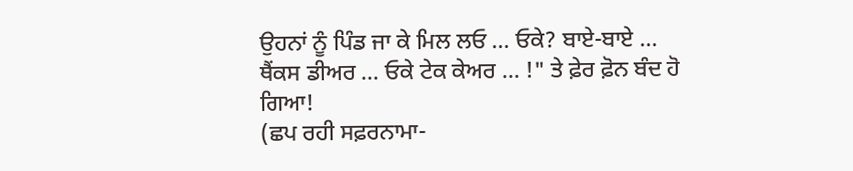ਉਹਨਾਂ ਨੂੰ ਪਿੰਡ ਜਾ ਕੇ ਮਿਲ ਲਓ ... ਓਕੇ? ਬਾਏ-ਬਾਏ ... ਥੈਂਕਸ ਡੀਅਰ ... ਓਕੇ ਟੇਕ ਕੇਅਰ ... !" ਤੇ ਫ਼ੇਰ ਫ਼ੋਨ ਬੰਦ ਹੋ ਗਿਆ!
(ਛਪ ਰਹੀ ਸਫ਼ਰਨਾਮਾ-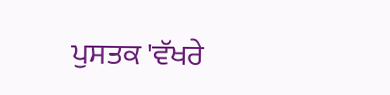ਪੁਸਤਕ 'ਵੱਖਰੇ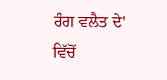ਰੰਗ ਵਲੈਤ ਦੇ' ਵਿੱਚੋਂ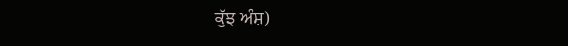ਕੁੱਝ ਅੰਸ਼)